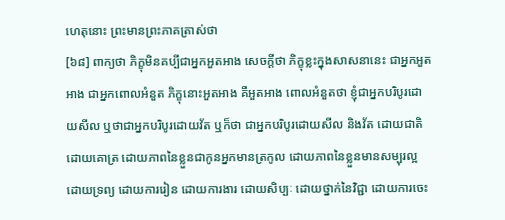ហេតុនោះ ព្រះមានព្រះភាគត្រាស់ថា
[៦៨] ពាក្យថា ភិក្ខុមិនគប្បីជាអ្នកអួតអាង សេចក្តីថា ភិក្ខុខ្លះក្នុងសាសនានេះ ជាអ្នកអួតអាង ជាអ្នកពោលអំនួត ភិក្ខុនោះអួតអាង គឺអួតអាង ពោលអំនួតថា ខ្ញុំជាអ្នកបរិបូរដោយសីល ឬថាជាអ្នកបរិបូរដោយវ័ត ឬក៏ថា ជាអ្នកបរិបូរដោយសីល និងវ័ត ដោយជាតិ ដោយគោត្រ ដោយភាពនៃខ្លួនជាកូនអ្នកមានត្រកូល ដោយភាពនៃខ្លួនមានសម្បុរល្អ ដោយទ្រព្យ ដោយការរៀន ដោយការងារ ដោយសិប្បៈ ដោយថ្នាក់នៃវិជ្ជា ដោយការចេះ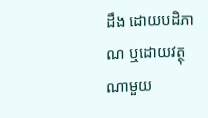ដឹង ដោយបដិភាណ ឬដោយវត្ថុណាមួយ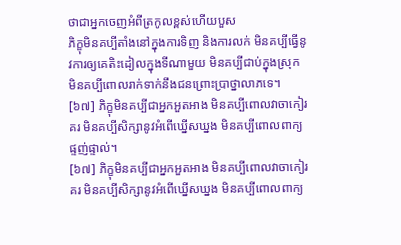ថាជាអ្នកចេញអំពីត្រកូលខ្ពស់ហើយបួស
ភិក្ខុមិនគប្បីតាំងនៅក្នុងការទិញ និងការលក់ មិនគប្បីធ្វើនូវការឲ្យគេតិះដៀលក្នុងទីណាមួយ មិនគប្បីជាប់ក្នុងស្រុក មិនគប្បីពោលរាក់ទាក់នឹងជនព្រោះប្រាថ្នាលាភទេ។
[៦៧] ភិក្ខុមិនគប្បីជាអ្នកអួតអាង មិនគប្បីពោលវាចាកៀរគរ មិនគប្បីសិក្សានូវអំពើឃ្នើសឃ្នង មិនគប្បីពោលពាក្យផ្ទញ់ផ្ទាល់។
[៦៧] ភិក្ខុមិនគប្បីជាអ្នកអួតអាង មិនគប្បីពោលវាចាកៀរគរ មិនគប្បីសិក្សានូវអំពើឃ្នើសឃ្នង មិនគប្បីពោលពាក្យ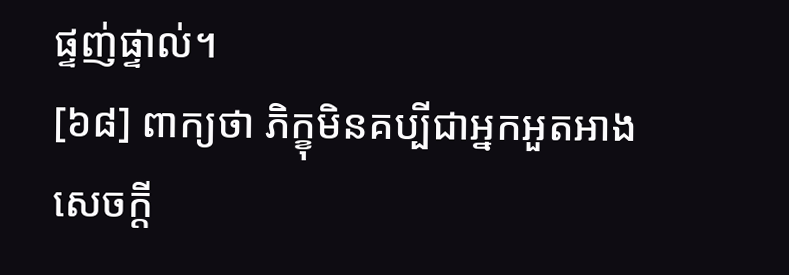ផ្ទញ់ផ្ទាល់។
[៦៨] ពាក្យថា ភិក្ខុមិនគប្បីជាអ្នកអួតអាង សេចក្តី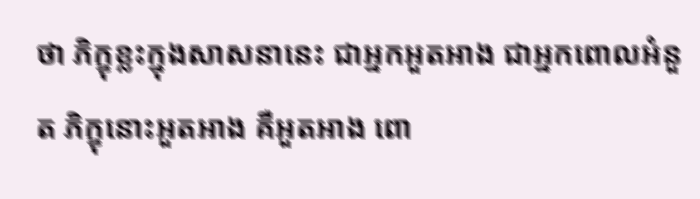ថា ភិក្ខុខ្លះក្នុងសាសនានេះ ជាអ្នកអួតអាង ជាអ្នកពោលអំនួត ភិក្ខុនោះអួតអាង គឺអួតអាង ពោ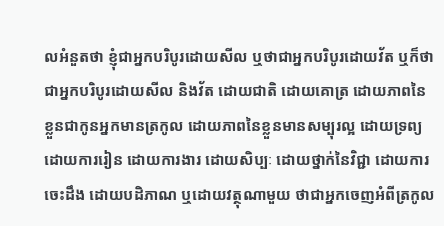លអំនួតថា ខ្ញុំជាអ្នកបរិបូរដោយសីល ឬថាជាអ្នកបរិបូរដោយវ័ត ឬក៏ថា ជាអ្នកបរិបូរដោយសីល និងវ័ត ដោយជាតិ ដោយគោត្រ ដោយភាពនៃខ្លួនជាកូនអ្នកមានត្រកូល ដោយភាពនៃខ្លួនមានសម្បុរល្អ ដោយទ្រព្យ ដោយការរៀន ដោយការងារ ដោយសិប្បៈ ដោយថ្នាក់នៃវិជ្ជា ដោយការចេះដឹង ដោយបដិភាណ ឬដោយវត្ថុណាមួយ ថាជាអ្នកចេញអំពីត្រកូល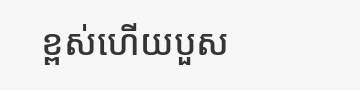ខ្ពស់ហើយបួស